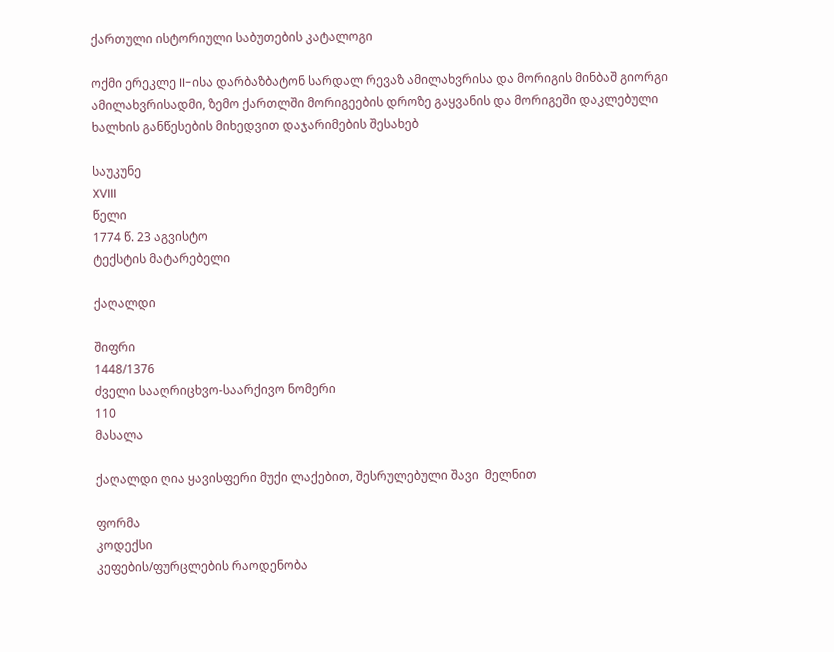ქართული ისტორიული საბუთების კატალოგი

ოქმი ერეკლე II-ისა დარბაზბატონ სარდალ რევაზ ამილახვრისა და მორიგის მინბაშ გიორგი ამილახვრისადმი, ზემო ქართლში მორიგეების დროზე გაყვანის და მორიგეში დაკლებული ხალხის განწესების მიხედვით დაჯარიმების შესახებ

საუკუნე
XVIII
წელი
1774 წ. 23 აგვისტო
ტექსტის მატარებელი

ქაღალდი

შიფრი
1448/1376
ძველი სააღრიცხვო-საარქივო ნომერი
110
მასალა

ქაღალდი ღია ყავისფერი მუქი ლაქებით, შესრულებული შავი  მელნით

ფორმა
კოდექსი
კეფების/ფურცლების რაოდენობა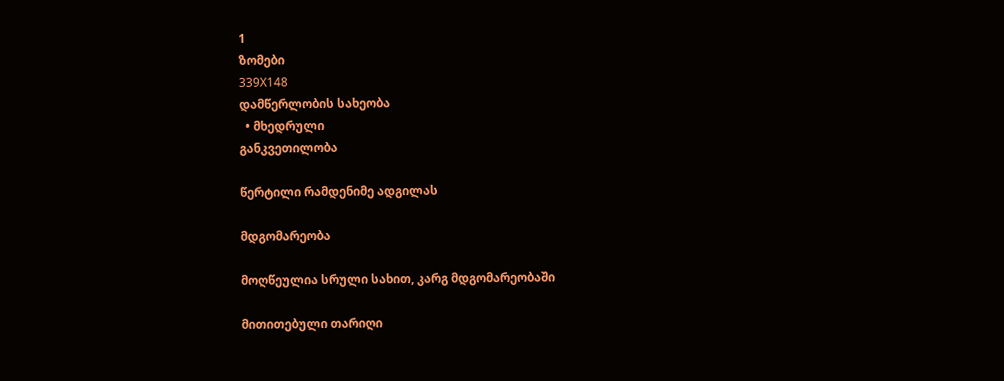1
ზომები
339X148
დამწერლობის სახეობა
  • მხედრული
განკვეთილობა

წერტილი რამდენიმე ადგილას

მდგომარეობა

მოღწეულია სრული სახით, კარგ მდგომარეობაში

მითითებული თარიღი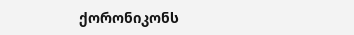ქორონიკონს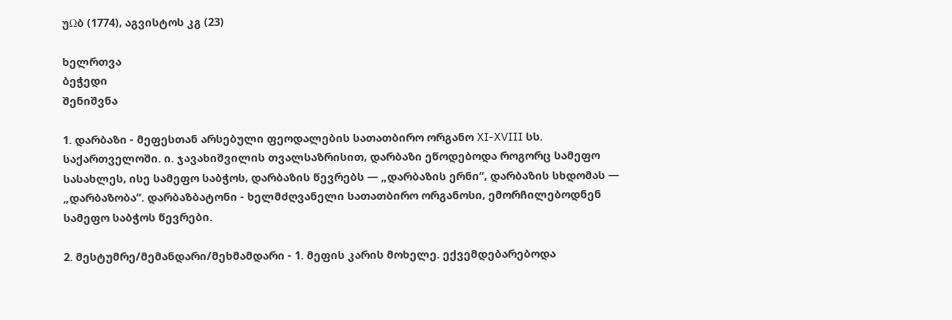უΩბ (1774), აგვისტოს კგ (23)

ხელრთვა
ბეჭედი
შენიშვნა

1. დარბაზი - მეფესთან არსებული ფეოდალების სათათბირო ორგანო XI-XVIII სს. საქართველოში. ი. ჯავახიშვილის თვალსაზრისით, დარბაზი ეწოდებოდა როგორც სამეფო სასახლეს, ისე სამეფო საბჭოს, დარბაზის წევრებს — „დარბაზის ერნი“, დარბაზის სხდომას — „დარბაზობა“. დარბაზბატონი - ხელმძღვანელი სათათბირო ორგანოსი, ემორჩილებოდნენ სამეფო საბჭოს წევრები.

2. მესტუმრე/მემანდარი/მეხმამდარი - 1. მეფის კარის მოხელე. ექვემდებარებოდა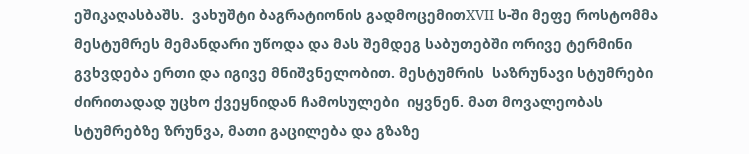ეშიკაღასბაშს.  ვახუშტი ბაგრატიონის გადმოცემითXVII ს-ში მეფე როსტომმა მესტუმრეს მემანდარი უწოდა და მას შემდეგ საბუთებში ორივე ტერმინი გვხვდება ერთი და იგივე მნიშვნელობით. მესტუმრის  საზრუნავი სტუმრები ძირითადად უცხო ქვეყნიდან ჩამოსულები  იყვნენ. მათ მოვალეობას სტუმრებზე ზრუნვა, მათი გაცილება და გზაზე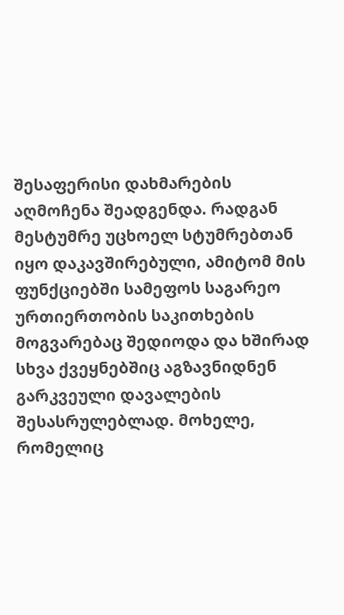შესაფერისი დახმარების აღმოჩენა შეადგენდა. რადგან მესტუმრე უცხოელ სტუმრებთან იყო დაკავშირებული, ამიტომ მის ფუნქციებში სამეფოს საგარეო ურთიერთობის საკითხების მოგვარებაც შედიოდა და ხშირად სხვა ქვეყნებშიც აგზავნიდნენ გარკვეული დავალების შესასრულებლად. მოხელე, რომელიც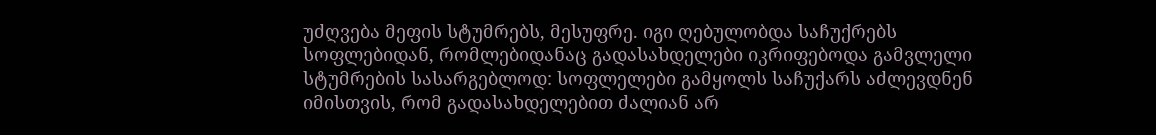უძღვება მეფის სტუმრებს, მესუფრე. იგი ღებულობდა საჩუქრებს სოფლებიდან, რომლებიდანაც გადასახდელები იკრიფებოდა გამვლელი სტუმრების სასარგებლოდ: სოფლელები გამყოლს საჩუქარს აძლევდნენ იმისთვის, რომ გადასახდელებით ძალიან არ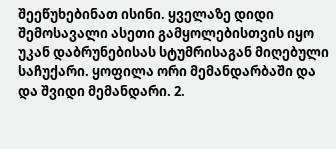შეეწუხებინათ ისინი. ყველაზე დიდი შემოსავალი ასეთი გამყოლებისთვის იყო უკან დაბრუნებისას სტუმრისაგან მიღებული საჩუქარი. ყოფილა ორი მემანდარბაში და და შვიდი მემანდარი. 2.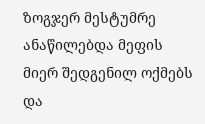ზოგჯერ მესტუმრე ანაწილებდა მეფის მიერ შედგენილ ოქმებს და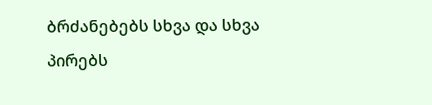ბრძანებებს სხვა და სხვა პირებს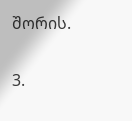შორის.

3.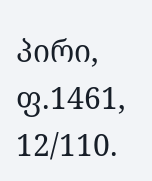პირი, ფ.1461, 12/110.